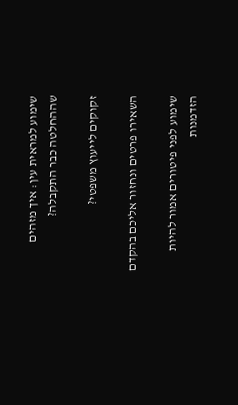שימוע למראית עין: איך מזהים שההחלטה כבר התקבלה?

זקוקים לייעוץ משפטי?

השאירו פרטים ונחזור אליכם בהקדם

שימוע לפני פיטורים אמור להיות הזדמנות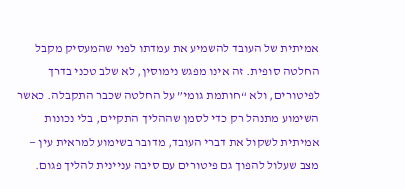אמיתית של העובד להשמיע את עמדתו לפני שהמעסיק מקבל החלטה סופית. זה אינו מפגש נימוסין, לא שלב טכני בדרך לפיטורים, ולא “חותמת גומי” על החלטה שכבר התקבלה. כאשר השימוע מתנהל רק כדי לסמן שההליך התקיים, בלי נכונות אמיתית לשקול את דברי העובד, מדובר בשימוע למראית עין — מצב שעלול להפוך גם פיטורים עם סיבה עניינית להליך פגום.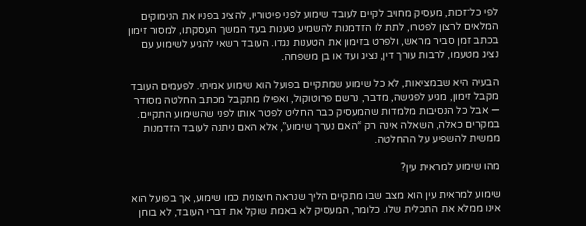לפי כל־זכות, מעסיק מחויב לקיים לעובד שימוע לפני פיטוריו, להציג בפניו את הנימוקים המלאים לרצון לפטרו, לתת לו הזדמנות להשמיע טענות בעד המשך העסקתו, למסור זימון בכתב זמן סביר מראש, ולפרט בזימון את הטענות נגדו. העובד רשאי להגיע לשימוע עם נציג מטעמו, לרבות עורך דין, נציג ועד או בן משפחה.

הבעיה היא שבמציאות, לא כל שימוע שמתקיים בפועל הוא שימוע אמיתי. לפעמים העובד מקבל זימון, מגיע לפגישה, מדבר, נרשם פרוטוקול, ואפילו מתקבל מכתב החלטה מסודר — אבל כל הנסיבות מלמדות שהמעסיק כבר החליט לפטר אותו לפני שהשימוע התקיים. במקרים כאלה, השאלה אינה רק “האם נערך שימוע”, אלא האם ניתנה לעובד הזדמנות ממשית להשפיע על ההחלטה.

מהו שימוע למראית עין?

שימוע למראית עין הוא מצב שבו מתקיים הליך שנראה חיצונית כמו שימוע, אך בפועל הוא אינו ממלא את התכלית שלו. כלומר, המעסיק לא באמת שוקל את דברי העובד, לא בוחן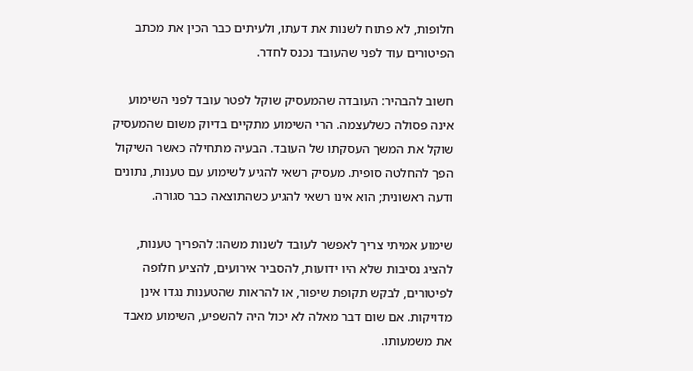חלופות, לא פתוח לשנות את דעתו, ולעיתים כבר הכין את מכתב הפיטורים עוד לפני שהעובד נכנס לחדר.

חשוב להבהיר: העובדה שהמעסיק שוקל לפטר עובד לפני השימוע אינה פסולה כשלעצמה. הרי השימוע מתקיים בדיוק משום שהמעסיק שוקל את המשך העסקתו של העובד. הבעיה מתחילה כאשר השיקול הפך להחלטה סופית. מעסיק רשאי להגיע לשימוע עם טענות, נתונים ודעה ראשונית; הוא אינו רשאי להגיע כשהתוצאה כבר סגורה.

שימוע אמיתי צריך לאפשר לעובד לשנות משהו: להפריך טענות, להציג נסיבות שלא היו ידועות, להסביר אירועים, להציע חלופה לפיטורים, לבקש תקופת שיפור, או להראות שהטענות נגדו אינן מדויקות. אם שום דבר מאלה לא יכול היה להשפיע, השימוע מאבד את משמעותו.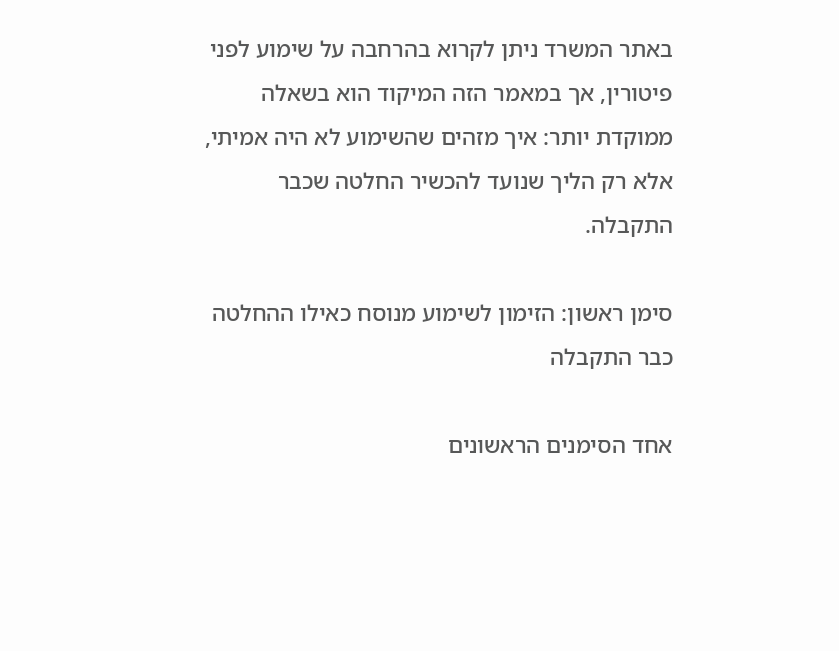באתר המשרד ניתן לקרוא בהרחבה על שימוע לפני פיטורין, אך במאמר הזה המיקוד הוא בשאלה ממוקדת יותר: איך מזהים שהשימוע לא היה אמיתי, אלא רק הליך שנועד להכשיר החלטה שכבר התקבלה.

סימן ראשון: הזימון לשימוע מנוסח כאילו ההחלטה כבר התקבלה

אחד הסימנים הראשונים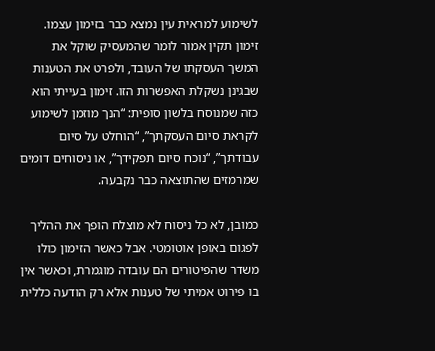לשימוע למראית עין נמצא כבר בזימון עצמו. זימון תקין אמור לומר שהמעסיק שוקל את המשך העסקתו של העובד, ולפרט את הטענות שבגינן נשקלת האפשרות הזו. זימון בעייתי הוא כזה שמנוסח בלשון סופית: “הנך מוזמן לשימוע לקראת סיום העסקתך”, “הוחלט על סיום עבודתך”, “נוכח סיום תפקידך”, או ניסוחים דומים שמרמזים שהתוצאה כבר נקבעה.

כמובן, לא כל ניסוח לא מוצלח הופך את ההליך לפגום באופן אוטומטי. אבל כאשר הזימון כולו משדר שהפיטורים הם עובדה מוגמרת, וכאשר אין בו פירוט אמיתי של טענות אלא רק הודעה כללית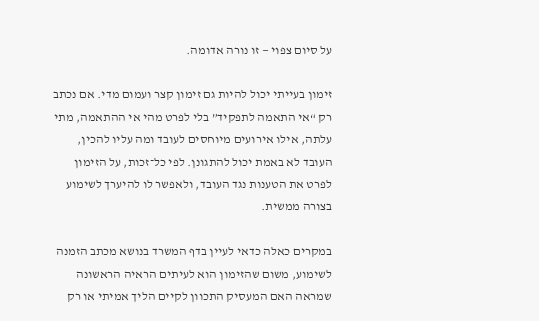על סיום צפוי — זו נורה אדומה.

זימון בעייתי יכול להיות גם זימון קצר ועמום מדי. אם נכתב רק “אי התאמה לתפקיד” בלי לפרט מהי אי ההתאמה, מתי עלתה, אילו אירועים מיוחסים לעובד ומה עליו להכין, העובד לא באמת יכול להתגונן. לפי כל־זכות, על הזימון לפרט את הטענות נגד העובד, ולאפשר לו להיערך לשימוע בצורה ממשית.

במקרים כאלה כדאי לעיין בדף המשרד בנושא מכתב הזמנה לשימוע, משום שהזימון הוא לעיתים הראיה הראשונה שמראה האם המעסיק התכוון לקיים הליך אמיתי או רק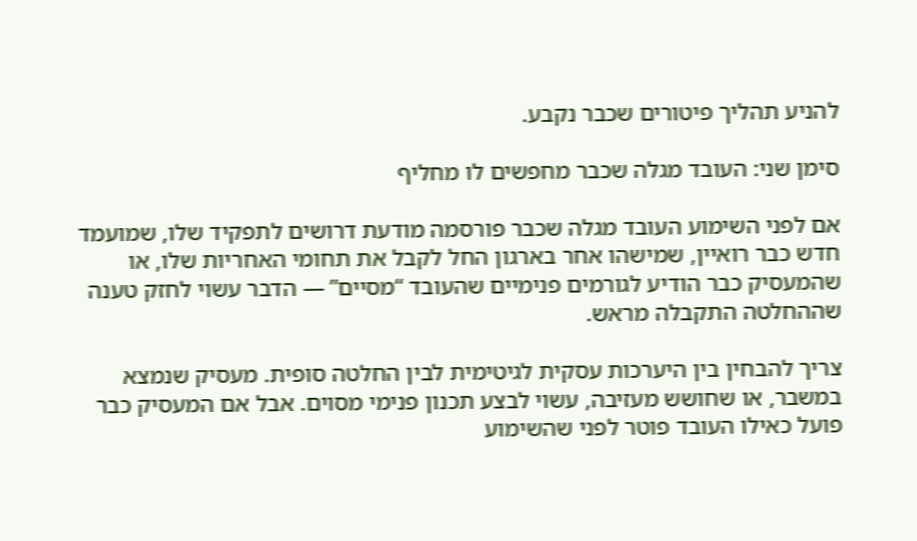להניע תהליך פיטורים שכבר נקבע.

סימן שני: העובד מגלה שכבר מחפשים לו מחליף

אם לפני השימוע העובד מגלה שכבר פורסמה מודעת דרושים לתפקיד שלו, שמועמד חדש כבר רואיין, שמישהו אחר בארגון החל לקבל את תחומי האחריות שלו, או שהמעסיק כבר הודיע לגורמים פנימיים שהעובד “מסיים” — הדבר עשוי לחזק טענה שההחלטה התקבלה מראש.

צריך להבחין בין היערכות עסקית לגיטימית לבין החלטה סופית. מעסיק שנמצא במשבר, או שחושש מעזיבה, עשוי לבצע תכנון פנימי מסוים. אבל אם המעסיק כבר פועל כאילו העובד פוטר לפני שהשימוע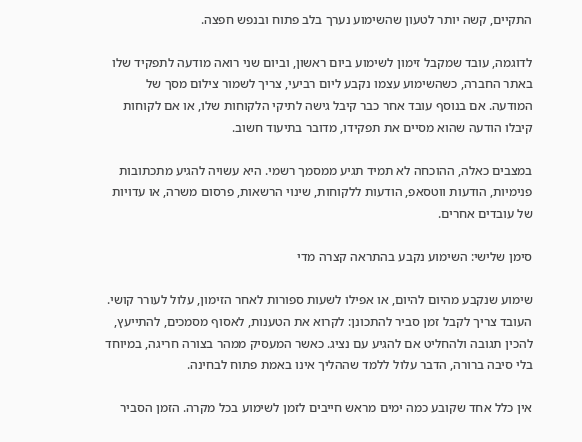התקיים, קשה יותר לטעון שהשימוע נערך בלב פתוח ובנפש חפצה.

לדוגמה, עובד שמקבל זימון לשימוע ביום ראשון, וביום שני רואה מודעה לתפקיד שלו באתר החברה, כשהשימוע עצמו נקבע ליום רביעי, צריך לשמור צילום מסך של המודעה. אם בנוסף עובד אחר כבר קיבל גישה לתיקי הלקוחות שלו, או אם לקוחות קיבלו הודעה שהוא מסיים את תפקידו, מדובר בתיעוד חשוב.

במצבים כאלה, ההוכחה לא תמיד תגיע ממסמך רשמי. היא עשויה להגיע מתכתובות פנימיות, הודעות ווטסאפ, הודעות ללקוחות, שינוי הרשאות, פרסום משרה, או עדויות של עובדים אחרים.

סימן שלישי: השימוע נקבע בהתראה קצרה מדי

שימוע שנקבע מהיום להיום, או אפילו לשעות ספורות לאחר הזימון, עלול לעורר קושי. העובד צריך לקבל זמן סביר להתכונן: לקרוא את הטענות, לאסוף מסמכים, להתייעץ, להכין תגובה ולהחליט אם להגיע עם נציג. כאשר המעסיק ממהר בצורה חריגה, במיוחד בלי סיבה ברורה, הדבר עלול ללמד שההליך אינו באמת פתוח לבחינה.

אין כלל אחד שקובע כמה ימים מראש חייבים לזמן לשימוע בכל מקרה. הזמן הסביר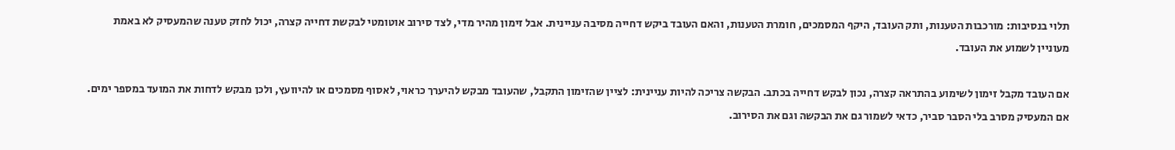תלוי בנסיבות: מורכבות הטענות, ותק העובד, היקף המסמכים, חומרת הטענות, והאם העובד ביקש דחייה מסיבה עניינית. אבל זימון מהיר מדי, לצד סירוב אוטומטי לבקשת דחייה קצרה, יכול לחזק טענה שהמעסיק לא באמת מעוניין לשמוע את העובד.

אם העובד מקבל זימון לשימוע בהתראה קצרה, נכון לבקש דחייה בכתב. הבקשה צריכה להיות עניינית: לציין שהזימון התקבל, שהעובד מבקש להיערך כראוי, לאסוף מסמכים או להיוועץ, ולכן מבקש לדחות את המועד במספר ימים. אם המעסיק מסרב בלי הסבר סביר, כדאי לשמור גם את הבקשה וגם את הסירוב.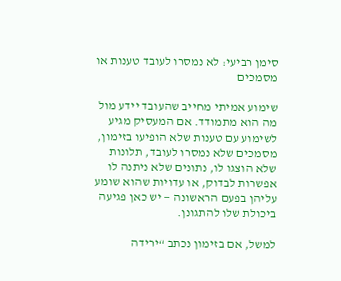סימן רביעי: לא נמסרו לעובד טענות או מסמכים

שימוע אמיתי מחייב שהעובד יידע מול מה הוא מתמודד. אם המעסיק מגיע לשימוע עם טענות שלא הופיעו בזימון, מסמכים שלא נמסרו לעובד, תלונות שלא הוצגו לו, נתונים שלא ניתנה לו אפשרות לבדוק, או עדויות שהוא שומע עליהן בפעם הראשונה — יש כאן פגיעה ביכולת שלו להתגונן.

למשל, אם בזימון נכתב “ירידה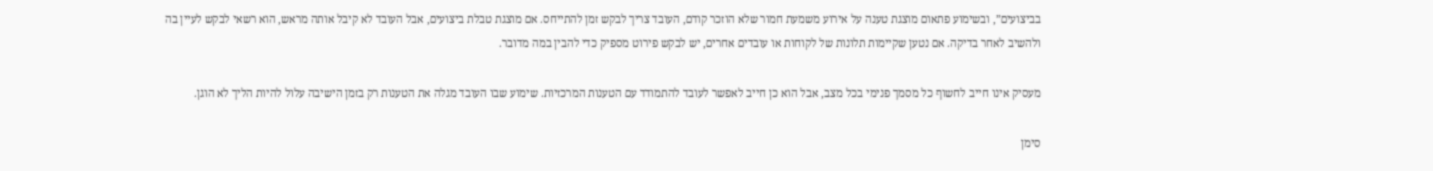בביצועים”, ובשימוע פתאום מוצגת טענה על אירוע משמעת חמור שלא הוזכר קודם, העובד צריך לבקש זמן להתייחס. אם מוצגת טבלת ביצועים, אבל העובד לא קיבל אותה מראש, הוא רשאי לבקש לעיין בה ולהשיב לאחר בדיקה. אם נטען שקיימות תלונות של לקוחות או עובדים אחרים, יש לבקש פירוט מספיק כדי להבין במה מדובר.

מעסיק אינו חייב לחשוף כל מסמך פנימי בכל מצב, אבל הוא כן חייב לאפשר לעובד להתמודד עם הטענות המרכזיות. שימוע שבו העובד מגלה את הטענות רק בזמן הישיבה עלול להיות הליך לא הוגן.

סימן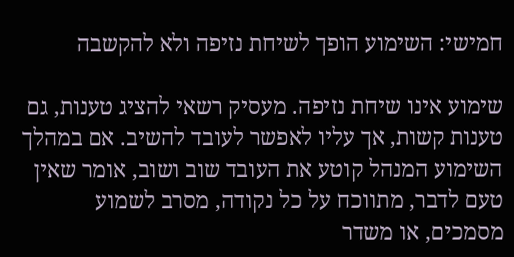חמישי: השימוע הופך לשיחת נזיפה ולא להקשבה

שימוע אינו שיחת נזיפה. מעסיק רשאי להציג טענות, גם טענות קשות, אך עליו לאפשר לעובד להשיב. אם במהלך השימוע המנהל קוטע את העובד שוב ושוב, אומר שאין טעם לדבר, מתווכח על כל נקודה, מסרב לשמוע מסמכים, או משדר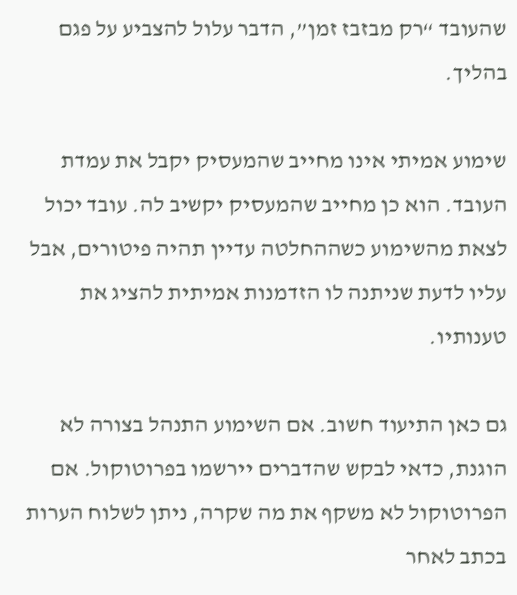שהעובד “רק מבזבז זמן”, הדבר עלול להצביע על פגם בהליך.

שימוע אמיתי אינו מחייב שהמעסיק יקבל את עמדת העובד. הוא כן מחייב שהמעסיק יקשיב לה. עובד יכול לצאת מהשימוע כשההחלטה עדיין תהיה פיטורים, אבל עליו לדעת שניתנה לו הזדמנות אמיתית להציג את טענותיו.

גם כאן התיעוד חשוב. אם השימוע התנהל בצורה לא הוגנת, כדאי לבקש שהדברים יירשמו בפרוטוקול. אם הפרוטוקול לא משקף את מה שקרה, ניתן לשלוח הערות בכתב לאחר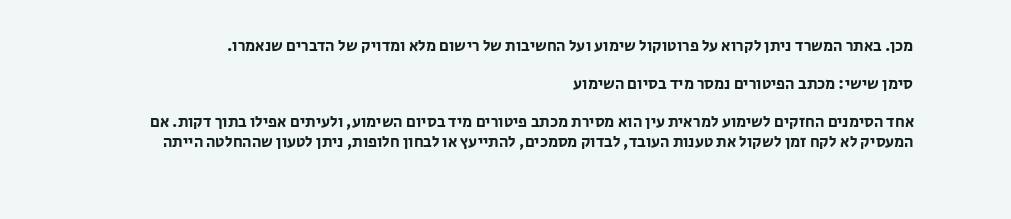מכן. באתר המשרד ניתן לקרוא על פרוטוקול שימוע ועל החשיבות של רישום מלא ומדויק של הדברים שנאמרו.

סימן שישי: מכתב הפיטורים נמסר מיד בסיום השימוע

אחד הסימנים החזקים לשימוע למראית עין הוא מסירת מכתב פיטורים מיד בסיום השימוע, ולעיתים אפילו בתוך דקות. אם המעסיק לא לקח זמן לשקול את טענות העובד, לבדוק מסמכים, להתייעץ או לבחון חלופות, ניתן לטעון שההחלטה הייתה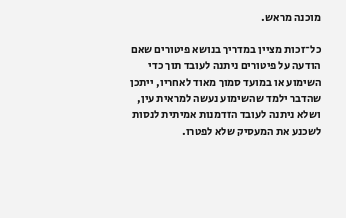מוכנה מראש.

כל־זכות מציין במדריך בנושא פיטורים שאם הודעה על פיטורים ניתנה לעובד תוך כדי השימוע או במועד סמוך מאוד לאחריו, ייתכן שהדבר ילמד שהשימוע נעשה למראית עין, ושלא ניתנה לעובד הזדמנות אמיתית לנסות לשכנע את המעסיק שלא לפטרו.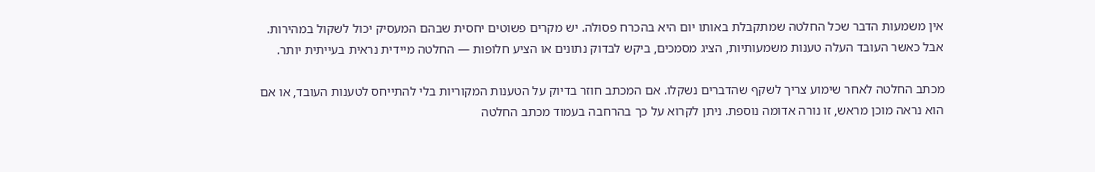אין משמעות הדבר שכל החלטה שמתקבלת באותו יום היא בהכרח פסולה. יש מקרים פשוטים יחסית שבהם המעסיק יכול לשקול במהירות. אבל כאשר העובד העלה טענות משמעותיות, הציג מסמכים, ביקש לבדוק נתונים או הציע חלופות — החלטה מיידית נראית בעייתית יותר.

מכתב החלטה לאחר שימוע צריך לשקף שהדברים נשקלו. אם המכתב חוזר בדיוק על הטענות המקוריות בלי להתייחס לטענות העובד, או אם הוא נראה מוכן מראש, זו נורה אדומה נוספת. ניתן לקרוא על כך בהרחבה בעמוד מכתב החלטה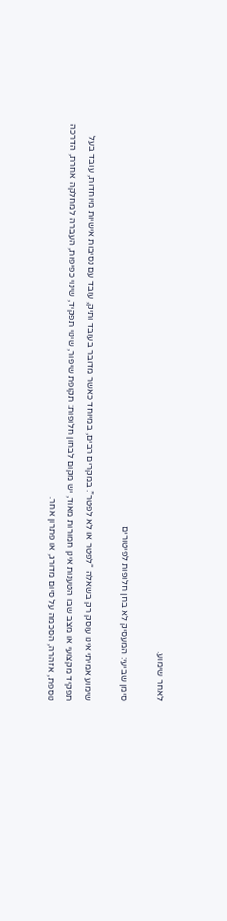לאחר שימוע.

סימן שביעי: המעסיק לא בחן חלופות לפיטורים

שימוע אמיתי אינו עוסק רק בשאלה “לפטר או לא לפטר”. במקרים רבים, במיוחד כאשר מדובר בעובד ותיק, עובד עם נסיבות אישיות מיוחדות, עובד בעל תפקיד מקצועי או מצב שבו הטענות אינן חמורות מאוד, יש מקום לבחון חלופות: תקופת שיפור, שינוי תפקיד, שינוי כפיפות, העברה למחלקה אחרת, הדרכה נוספת, אזהרה, הסכמה על סיום מדורג, או פתרון אחר.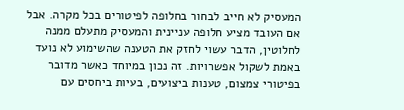המעסיק לא חייב לבחור בחלופה לפיטורים בכל מקרה. אבל אם העובד מציע חלופה עניינית והמעסיק מתעלם ממנה לחלוטין, הדבר עשוי לחזק את הטענה שהשימוע לא נועד באמת לשקול אפשרויות. זה נכון במיוחד כאשר מדובר בפיטורי צמצום, טענות ביצועים, בעיות ביחסים עם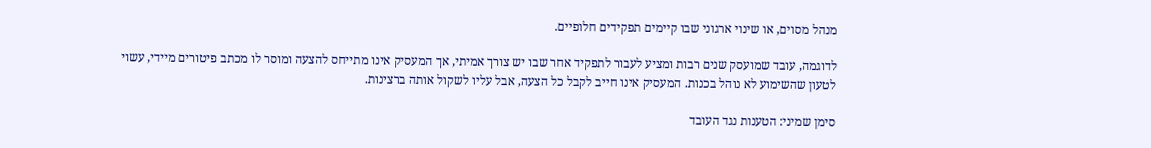מנהל מסוים, או שינוי ארגוני שבו קיימים תפקידים חלופיים.

לדוגמה, עובד שמועסק שנים רבות ומציע לעבור לתפקיד אחר שבו יש צורך אמיתי, אך המעסיק אינו מתייחס להצעה ומוסר לו מכתב פיטורים מיידי, עשוי לטעון שהשימוע לא נוהל בכנות. המעסיק אינו חייב לקבל כל הצעה, אבל עליו לשקול אותה ברצינות.

סימן שמיני: הטענות נגד העובד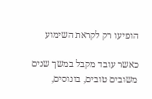הופיעו רק לקראת השימוע

כאשר עובד מקבל במשך שנים משובים טובים, בונוסים,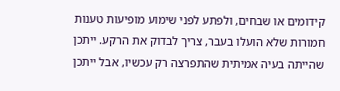קידומים או שבחים, ולפתע לפני שימוע מופיעות טענות חמורות שלא הועלו בעבר, צריך לבדוק את הרקע. ייתכן שהייתה בעיה אמיתית שהתפרצה רק עכשיו, אבל ייתכן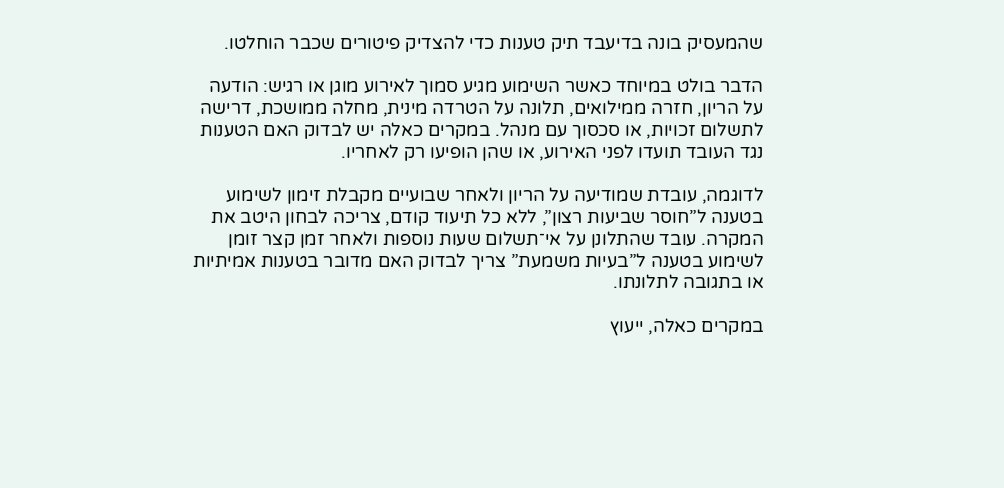שהמעסיק בונה בדיעבד תיק טענות כדי להצדיק פיטורים שכבר הוחלטו.

הדבר בולט במיוחד כאשר השימוע מגיע סמוך לאירוע מוגן או רגיש: הודעה על הריון, חזרה ממילואים, תלונה על הטרדה מינית, מחלה ממושכת, דרישה לתשלום זכויות, או סכסוך עם מנהל. במקרים כאלה יש לבדוק האם הטענות נגד העובד תועדו לפני האירוע, או שהן הופיעו רק לאחריו.

לדוגמה, עובדת שמודיעה על הריון ולאחר שבועיים מקבלת זימון לשימוע בטענה ל”חוסר שביעות רצון”, ללא כל תיעוד קודם, צריכה לבחון היטב את המקרה. עובד שהתלונן על אי־תשלום שעות נוספות ולאחר זמן קצר זומן לשימוע בטענה ל”בעיות משמעת” צריך לבדוק האם מדובר בטענות אמיתיות או בתגובה לתלונתו.

במקרים כאלה, ייעוץ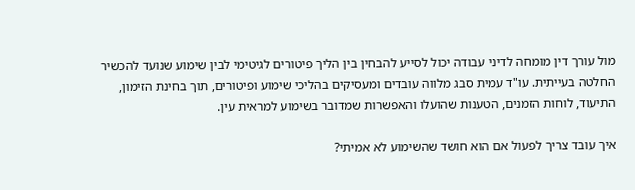מול עורך דין מומחה לדיני עבודה יכול לסייע להבחין בין הליך פיטורים לגיטימי לבין שימוע שנועד להכשיר החלטה בעייתית. עו"ד עמית סבג מלווה עובדים ומעסיקים בהליכי שימוע ופיטורים, תוך בחינת הזימון, התיעוד, לוחות הזמנים, הטענות שהועלו והאפשרות שמדובר בשימוע למראית עין.

איך עובד צריך לפעול אם הוא חושד שהשימוע לא אמיתי?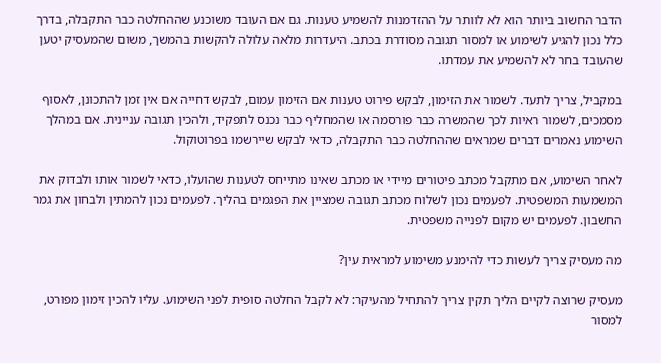הדבר החשוב ביותר הוא לא לוותר על ההזדמנות להשמיע טענות. גם אם העובד משוכנע שההחלטה כבר התקבלה, בדרך כלל נכון להגיע לשימוע או למסור תגובה מסודרת בכתב. היעדרות מלאה עלולה להקשות בהמשך, משום שהמעסיק יטען שהעובד בחר לא להשמיע את עמדתו.

במקביל, צריך לתעד. לשמור את הזימון, לבקש פירוט טענות אם הזימון עמום, לבקש דחייה אם אין זמן להתכונן, לאסוף מסמכים, לשמור ראיות לכך שהמשרה כבר פורסמה או שהמחליף כבר נכנס לתפקיד, ולהכין תגובה עניינית. אם במהלך השימוע נאמרים דברים שמראים שההחלטה כבר התקבלה, כדאי לבקש שיירשמו בפרוטוקול.

לאחר השימוע, אם מתקבל מכתב פיטורים מיידי או מכתב שאינו מתייחס לטענות שהועלו, כדאי לשמור אותו ולבדוק את המשמעות המשפטית. לפעמים נכון לשלוח מכתב תגובה שמציין את הפגמים בהליך. לפעמים נכון להמתין ולבחון את גמר החשבון. לפעמים יש מקום לפנייה משפטית.

מה מעסיק צריך לעשות כדי להימנע משימוע למראית עין?

מעסיק שרוצה לקיים הליך תקין צריך להתחיל מהעיקר: לא לקבל החלטה סופית לפני השימוע. עליו להכין זימון מפורט, למסור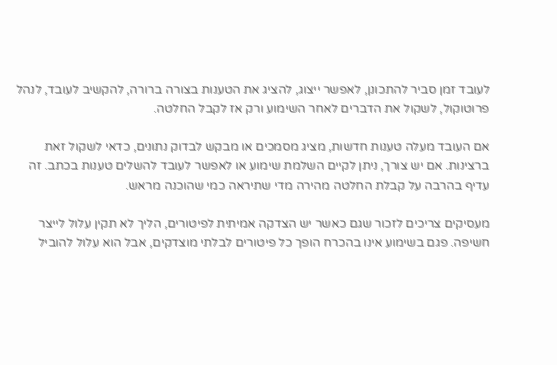לעובד זמן סביר להתכונן, לאפשר ייצוג, להציג את הטענות בצורה ברורה, להקשיב לעובד, לנהל פרוטוקול, לשקול את הדברים לאחר השימוע ורק אז לקבל החלטה.

אם העובד מעלה טענות חדשות, מציג מסמכים או מבקש לבדוק נתונים, כדאי לשקול זאת ברצינות. אם יש צורך, ניתן לקיים השלמת שימוע או לאפשר לעובד להשלים טענות בכתב. זה עדיף בהרבה על קבלת החלטה מהירה מדי שתיראה כמי שהוכנה מראש.

מעסיקים צריכים לזכור שגם כאשר יש הצדקה אמיתית לפיטורים, הליך לא תקין עלול לייצר חשיפה. פגם בשימוע אינו בהכרח הופך כל פיטורים לבלתי מוצדקים, אבל הוא עלול להוביל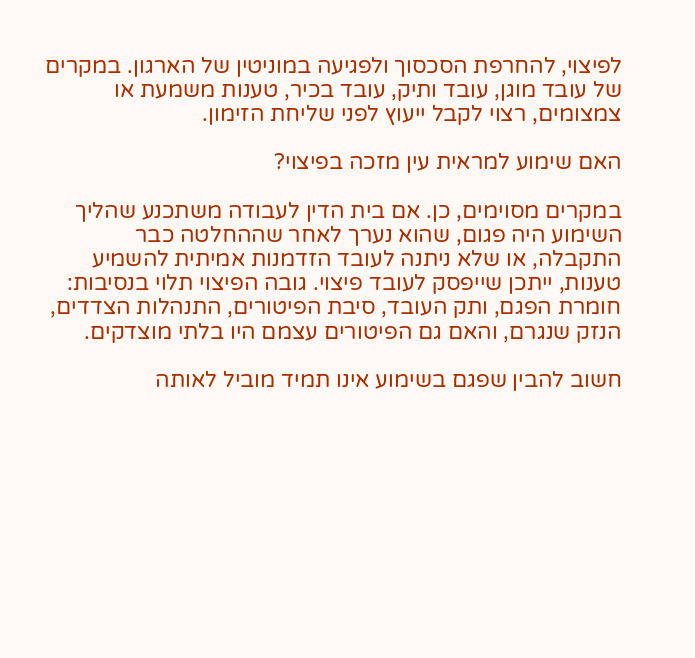לפיצוי, להחרפת הסכסוך ולפגיעה במוניטין של הארגון. במקרים של עובד מוגן, עובד ותיק, עובד בכיר, טענות משמעת או צמצומים, רצוי לקבל ייעוץ לפני שליחת הזימון.

האם שימוע למראית עין מזכה בפיצוי?

במקרים מסוימים, כן. אם בית הדין לעבודה משתכנע שהליך השימוע היה פגום, שהוא נערך לאחר שההחלטה כבר התקבלה, או שלא ניתנה לעובד הזדמנות אמיתית להשמיע טענות, ייתכן שייפסק לעובד פיצוי. גובה הפיצוי תלוי בנסיבות: חומרת הפגם, ותק העובד, סיבת הפיטורים, התנהלות הצדדים, הנזק שנגרם, והאם גם הפיטורים עצמם היו בלתי מוצדקים.

חשוב להבין שפגם בשימוע אינו תמיד מוביל לאותה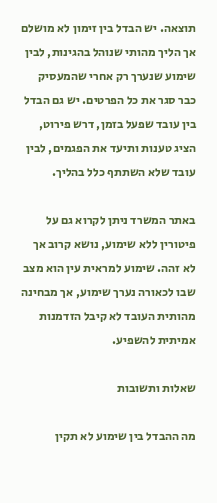תוצאה. יש הבדל בין זימון לא מושלם אך הליך מהותי שנוהל בהגינות, לבין שימוע שנערך רק אחרי שהמעסיק כבר סגר את כל הפרטים. יש גם הבדל בין עובד שפעל בזמן, דרש פירוט, הציג טענות ותיעד את הפגמים, לבין עובד שלא השתתף כלל בהליך.

באתר המשרד ניתן לקרוא גם על פיטורין ללא שימוע, נושא קרוב אך לא זהה. שימוע למראית עין הוא מצב שבו לכאורה נערך שימוע, אך מבחינה מהותית העובד לא קיבל הזדמנות אמיתית להשפיע.

שאלות ותשובות

מה ההבדל בין שימוע לא תקין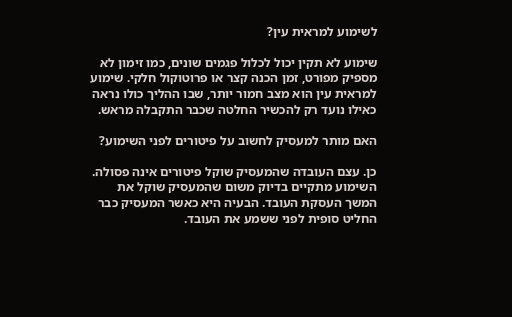לשימוע למראית עין?

שימוע לא תקין יכול לכלול פגמים שונים, כמו זימון לא מספיק מפורט, זמן הכנה קצר או פרוטוקול חלקי. שימוע למראית עין הוא מצב חמור יותר, שבו ההליך כולו נראה כאילו נועד רק להכשיר החלטה שכבר התקבלה מראש.

האם מותר למעסיק לחשוב על פיטורים לפני השימוע?

כן. עצם העובדה שהמעסיק שוקל פיטורים אינה פסולה. השימוע מתקיים בדיוק משום שהמעסיק שוקל את המשך העסקת העובד. הבעיה היא כאשר המעסיק כבר החליט סופית לפני ששמע את העובד.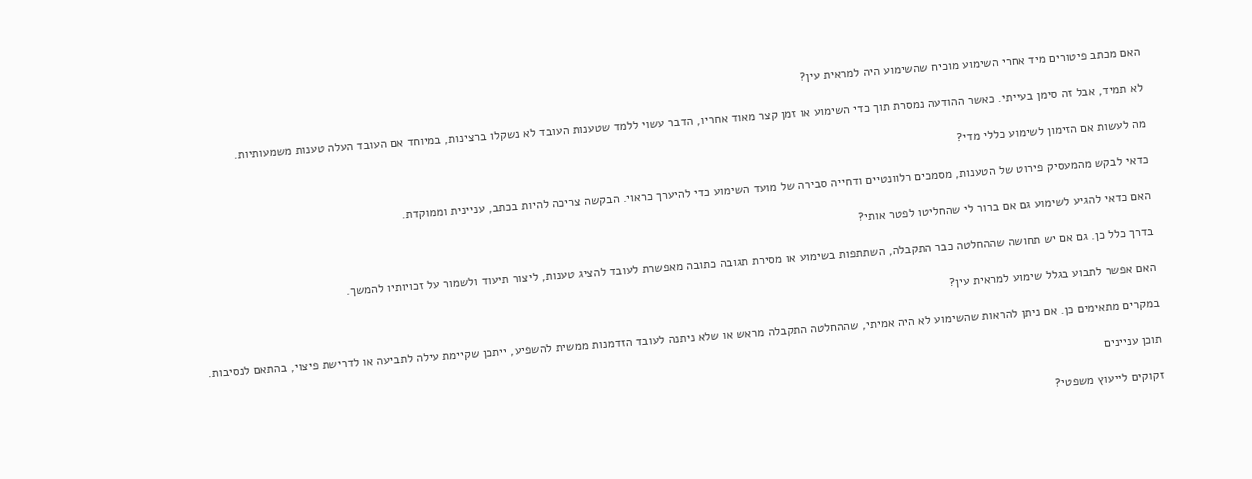האם מכתב פיטורים מיד אחרי השימוע מוכיח שהשימוע היה למראית עין?

לא תמיד, אבל זה סימן בעייתי. כאשר ההודעה נמסרת תוך כדי השימוע או זמן קצר מאוד אחריו, הדבר עשוי ללמד שטענות העובד לא נשקלו ברצינות, במיוחד אם העובד העלה טענות משמעותיות.

מה לעשות אם הזימון לשימוע כללי מדי?

כדאי לבקש מהמעסיק פירוט של הטענות, מסמכים רלוונטיים ודחייה סבירה של מועד השימוע כדי להיערך כראוי. הבקשה צריכה להיות בכתב, עניינית וממוקדת.

האם כדאי להגיע לשימוע גם אם ברור לי שהחליטו לפטר אותי?

בדרך כלל כן. גם אם יש תחושה שההחלטה כבר התקבלה, השתתפות בשימוע או מסירת תגובה כתובה מאפשרת לעובד להציג טענות, ליצור תיעוד ולשמור על זכויותיו להמשך.

האם אפשר לתבוע בגלל שימוע למראית עין?

במקרים מתאימים כן. אם ניתן להראות שהשימוע לא היה אמיתי, שההחלטה התקבלה מראש או שלא ניתנה לעובד הזדמנות ממשית להשפיע, ייתכן שקיימת עילה לתביעה או לדרישת פיצוי, בהתאם לנסיבות.

תוכן עניינים

זקוקים לייעוץ משפטי?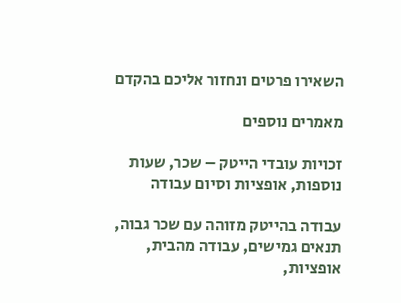השאירו פרטים ונחזור אליכם בהקדם

מאמרים נוספים

זכויות עובדי הייטק – שכר, שעות נוספות, אופציות וסיום עבודה

עבודה בהייטק מזוהה עם שכר גבוה, תנאים גמישים, עבודה מהבית, אופציות,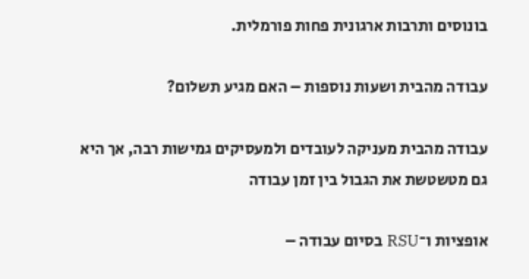בונוסים ותרבות ארגונית פחות פורמלית.

עבודה מהבית ושעות נוספות – האם מגיע תשלום?

עבודה מהבית מעניקה לעובדים ולמעסיקים גמישות רבה, אך היא גם מטשטשת את הגבול בין זמן עבודה

אופציות ו־RSU בסיום עבודה –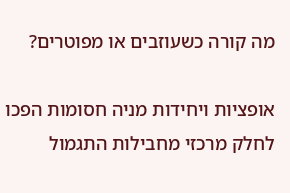מה קורה כשעוזבים או מפוטרים?

אופציות ויחידות מניה חסומות הפכו לחלק מרכזי מחבילות התגמול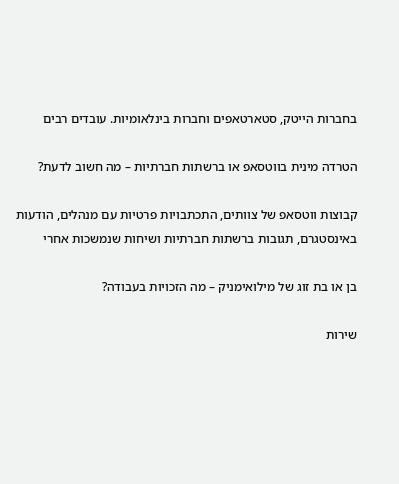בחברות הייטק, סטארטאפים וחברות בינלאומיות. עובדים רבים

הטרדה מינית בווטסאפ או ברשתות חברתיות – מה חשוב לדעת?

קבוצות ווטסאפ של צוותים, התכתבויות פרטיות עם מנהלים, הודעות באינסטגרם, תגובות ברשתות חברתיות ושיחות שנמשכות אחרי

בן או בת זוג של מילואימניק – מה הזכויות בעבודה?

שירות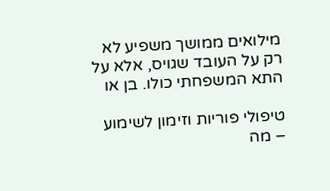מילואים ממושך משפיע לא רק על העובד שגויס, אלא על התא המשפחתי כולו. בן או

טיפולי פוריות וזימון לשימוע – מה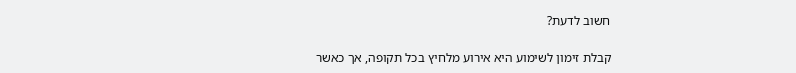חשוב לדעת?

קבלת זימון לשימוע היא אירוע מלחיץ בכל תקופה, אך כאשר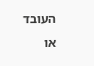העובד או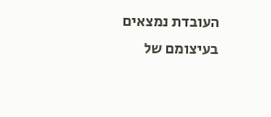העובדת נמצאים בעיצומם של